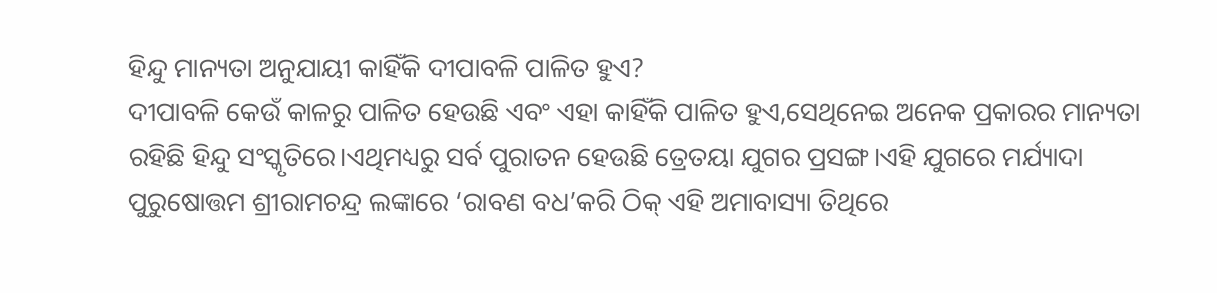ହିନ୍ଦୁ ମାନ୍ୟତା ଅନୁଯାୟୀ କାହିଁକି ଦୀପାବଳି ପାଳିତ ହୁଏ?
ଦୀପାବଳି କେଉଁ କାଳରୁ ପାଳିତ ହେଉଛି ଏବଂ ଏହା କାହିଁକି ପାଳିତ ହୁଏ,ସେଥିନେଇ ଅନେକ ପ୍ରକାରର ମାନ୍ୟତା ରହିଛି ହିନ୍ଦୁ ସଂସ୍କୃତିରେ।ଏଥିମଧ୍ୟରୁ ସର୍ବ ପୁରାତନ ହେଉଛି ତ୍ରେତୟା ଯୁଗର ପ୍ରସଙ୍ଗ।ଏହି ଯୁଗରେ ମର୍ଯ୍ୟାଦା ପୁରୁଷୋତ୍ତମ ଶ୍ରୀରାମଚନ୍ଦ୍ର ଲଙ୍କାରେ ‘ରାବଣ ବଧ’କରି ଠିକ୍ ଏହି ଅମାବାସ୍ୟା ତିଥିରେ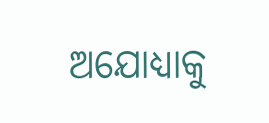ଅଯୋଧ୍ୟାକୁ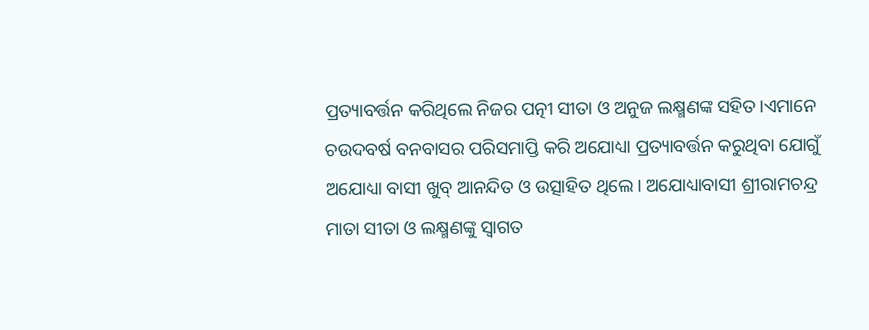ପ୍ରତ୍ୟାବର୍ତ୍ତନ କରିଥିଲେ ନିଜର ପତ୍ନୀ ସୀତା ଓ ଅନୁଜ ଲକ୍ଷ୍ମଣଙ୍କ ସହିତ।ଏମାନେ ଚଉଦବର୍ଷ ବନବାସର ପରିସମାପ୍ତି କରି ଅଯୋଧ୍ୟା ପ୍ରତ୍ୟାବର୍ତ୍ତନ କରୁଥିବା ଯୋଗୁଁ ଅଯୋଧ୍ୟା ବାସୀ ଖୁବ୍ ଆନନ୍ଦିତ ଓ ଉତ୍ସାହିତ ଥିଲେ। ଅଯୋଧ୍ୟାବାସୀ ଶ୍ରୀରାମଚନ୍ଦ୍ର ମାତା ସୀତା ଓ ଲକ୍ଷ୍ମଣଙ୍କୁ ସ୍ୱାଗତ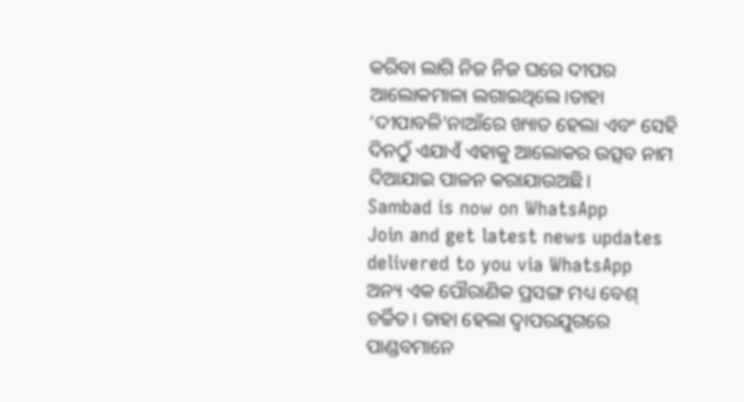କରିବା ଲାଗି ନିଜ ନିଜ ଘରେ ଦୀପର ଆଲୋକମାଳା ଲଗାଇଥିଲେ।ତାହା ‘ଦୀପାବଳି’ନାଆଁରେ ଖ୍ୟାତ ହେଲା ଏବଂ ସେହି ଦିନଠୁଁ ଏଯାଏଁ ଏହାକୁ ଆଲୋକର ଉତ୍ସବ ନାମ ଦିଆଯାଇ ପାଳନ କରାଯାଉଅଛି।
Sambad is now on WhatsApp
Join and get latest news updates delivered to you via WhatsApp
ଅନ୍ୟ ଏକ ପୌରାଣିକ ପ୍ରସଙ୍ଗ ମଧ୍ୟ ବେଶ୍ ଚର୍ଚ୍ଚିତ। ତାହା ହେଲା ଦ୍ୱାପରଯୁଗରେ ପାଣ୍ଡବମାନେ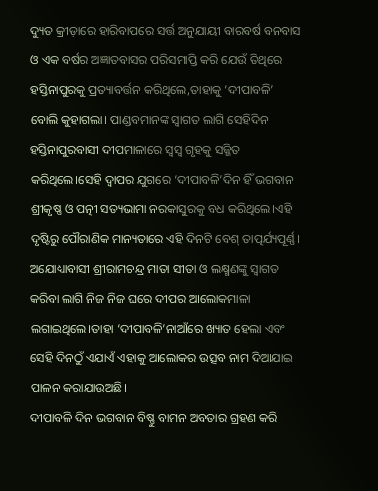ଦ୍ୟୁତ କ୍ରୀଡ଼ାରେ ହାରିବାପରେ ସର୍ତ୍ତ ଅନୁଯାୟୀ ବାରବର୍ଷ ବନବାସ ଓ ଏକ ବର୍ଷର ଅଜ୍ଞାତବାସର ପରିସମାପ୍ତି କରି ଯେଉଁ ତିଥିରେ ହସ୍ତିନାପୁରକୁ ପ୍ରତ୍ୟାବର୍ତ୍ତନ କରିଥିଲେ,ତାହାକୁ ‘ଦୀପାବଳି’ ବୋଲି କୁହାଗଲା। ପାଣ୍ଡବମାନଙ୍କ ସ୍ୱାଗତ ଲାଗି ସେହିଦିନ ହସ୍ତିନାପୁରବାସୀ ଦୀପମାଳାରେ ସ୍ୱସ୍ୱ ଗୃହକୁ ସଜ୍ଜିତ କରିଥିଲେ।ସେହି ଦ୍ୱାପର ଯୁଗରେ ‘ଦୀପାବଳି’ଦିନ ହିଁ ଭଗବାନ ଶ୍ରୀକୃଷ୍ଣ ଓ ପତ୍ନୀ ସତ୍ୟଭାମା ନରକାସୁରକୁ ବଧ କରିଥିଲେ।ଏହି ଦୃଷ୍ଟିରୁ ପୌରାଣିକ ମାନ୍ୟତାରେ ଏହି ଦିନଟି ବେଶ୍ ତାତ୍ପର୍ଯ୍ୟପୂର୍ଣ୍ଣ।
ଅଯୋଧ୍ୟାବାସୀ ଶ୍ରୀରାମଚନ୍ଦ୍ର ମାତା ସୀତା ଓ ଲକ୍ଷ୍ମଣଙ୍କୁ ସ୍ୱାଗତ କରିବା ଲାଗି ନିଜ ନିଜ ଘରେ ଦୀପର ଆଲୋକମାଳା ଲଗାଇଥିଲେ।ତାହା ‘ଦୀପାବଳି’ନାଆଁରେ ଖ୍ୟାତ ହେଲା ଏବଂ ସେହି ଦିନଠୁଁ ଏଯାଏଁ ଏହାକୁ ଆଲୋକର ଉତ୍ସବ ନାମ ଦିଆଯାଇ ପାଳନ କରାଯାଉଅଛି।
ଦୀପାବଳି ଦିନ ଭଗବାନ ବିଷ୍ଣୁ ବାମନ ଅବତାର ଗ୍ରହଣ କରି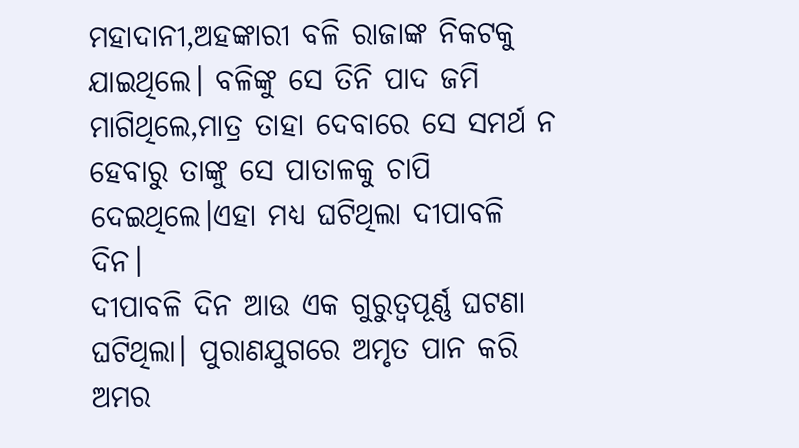ମହାଦାନୀ,ଅହଙ୍କାରୀ ବଳି ରାଜାଙ୍କ ନିକଟକୁ ଯାଇଥିଲେ। ବଳିଙ୍କୁ ସେ ତିନି ପାଦ ଜମି ମାଗିଥିଲେ,ମାତ୍ର ତାହା ଦେବାରେ ସେ ସମର୍ଥ ନ ହେବାରୁ ତାଙ୍କୁ ସେ ପାତାଳକୁ ଚାପି ଦେଇଥିଲେ।ଏହା ମଧ୍ୟ ଘଟିଥିଲା ଦୀପାବଳି ଦିନ।
ଦୀପାବଳି ଦିନ ଆଉ ଏକ ଗୁରୁତ୍ୱପୂର୍ଣ୍ଣ ଘଟଣା ଘଟିଥିଲା। ପୁରାଣଯୁଗରେ ଅମୃତ ପାନ କରି ଅମର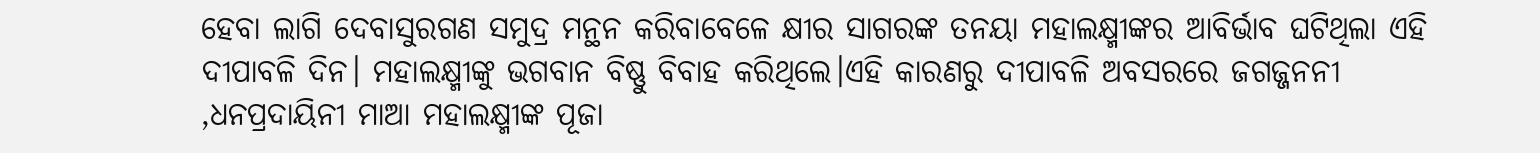ହେବା ଲାଗି ଦେବାସୁରଗଣ ସମୁଦ୍ର ମନ୍ଥନ କରିବାବେଳେ କ୍ଷୀର ସାଗରଙ୍କ ତନୟା ମହାଲକ୍ଷ୍ମୀଙ୍କର ଆବିର୍ଭାବ ଘଟିଥିଲା ଏହି ଦୀପାବଳି ଦିନ। ମହାଲକ୍ଷ୍ମୀଙ୍କୁ ଭଗବାନ ବିଷ୍ଣୁ ବିବାହ କରିଥିଲେ।ଏହି କାରଣରୁ ଦୀପାବଳି ଅବସରରେ ଜଗଜ୍ଜନନୀ ,ଧନପ୍ରଦାୟିନୀ ମାଆ ମହାଲକ୍ଷ୍ମୀଙ୍କ ପୂଜା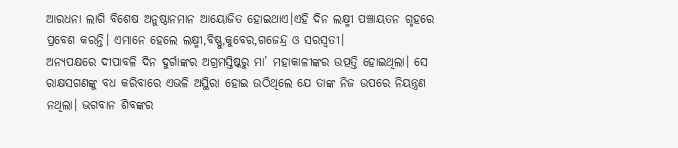ଆରଧନା ଲାଗି ବିଶେଷ ଅନୁଷ୍ଠାନମାନ ଆୟୋଜିତ ହୋଇଥାଏ।ଏହି ଦିନ ଲକ୍ଷ୍ମୀ ପଞ୍ଚାୟତନ ଗୃହରେ ପ୍ରବେଶ କରନ୍ତି। ଏମାନେ ହେଲେ ଲକ୍ଷ୍ମୀ,ବିଷ୍ଣୁ,କୁବେର,ଗଜେନ୍ଦ୍ର ଓ ସରସ୍ୱତୀ।
ଅନ୍ୟପକ୍ଷରେ ଦୀପାବଳି ଦିନ ଦୁର୍ଗାଙ୍କର ଅଗ୍ରମସ୍ତିଷ୍କରୁ ମା’ ମହାକାଳୀଙ୍କର ଉତ୍ପତ୍ତି ହୋଇଥିଲା। ସେ ରାକ୍ଷସଗଣଙ୍କୁ ବଧ କରିବାରେ ଏଭଳି ଅସ୍ଥିରା ହୋଇ ଉଠିଥିଲେ ଯେ ତାଙ୍କ ନିଜ ଉପରେ ନିୟନ୍ତ୍ରଣ ନଥିଲା। ଭଗବାନ ଶିବଙ୍କର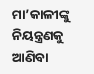ମା’କାଳୀଙ୍କୁ ନିୟନ୍ତ୍ରଣକୁ ଆଣିବା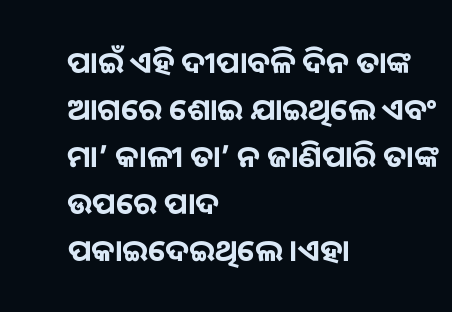ପାଇଁ ଏହି ଦୀପାବଳି ଦିନ ତାଙ୍କ ଆଗରେ ଶୋଇ ଯାଇଥିଲେ ଏବଂ ମା’ କାଳୀ ତା’ ନ ଜାଣିପାରି ତାଙ୍କ ଉପରେ ପାଦ ପକାଇଦେଇଥିଲେ।ଏହା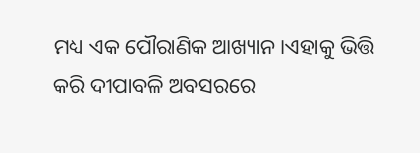ମଧ୍ୟ ଏକ ପୌରାଣିକ ଆଖ୍ୟାନ।ଏହାକୁ ଭିତ୍ତି କରି ଦୀପାବଳି ଅବସରରେ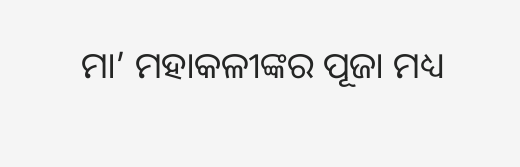ମା’ ମହାକଳୀଙ୍କର ପୂଜା ମଧ୍ୟ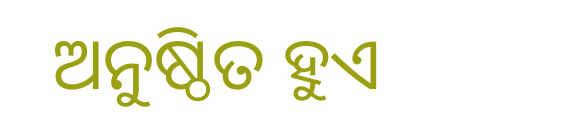ଅନୁଷ୍ଠିତ ହୁଏ